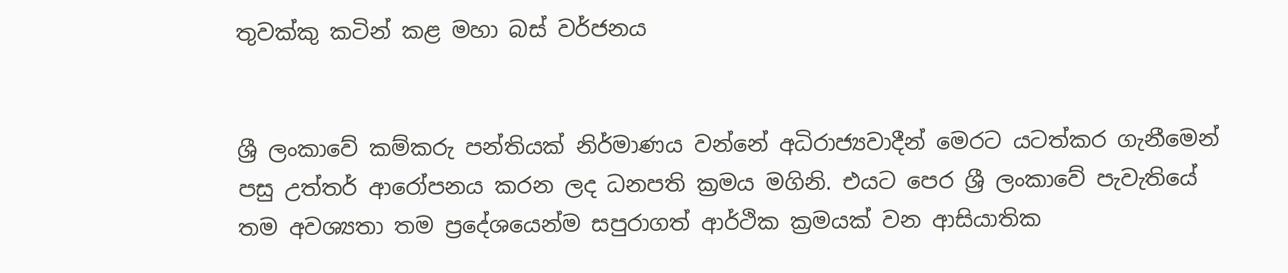තුවක්කු කටින් කළ මහා බස් වර්ජනය


ශ්‍රී ලංකාවේ කම්කරු පන්තියක් නිර්මාණය වන්නේ අධිරාජ්‍යවාදීන් මෙරට යටත්කර ගැනීමෙන් පසු උත්තර් ආරෝපනය කරන ලද ධනපති ක්‍රමය මගිනි. එයට පෙර ශ්‍රී ලංකාවේ පැවැතියේ තම අවශ්‍යතා තම ප්‍රදේශයෙන්ම සපුරාගත් ආර්ථික ක්‍රමයක් වන ආසියාතික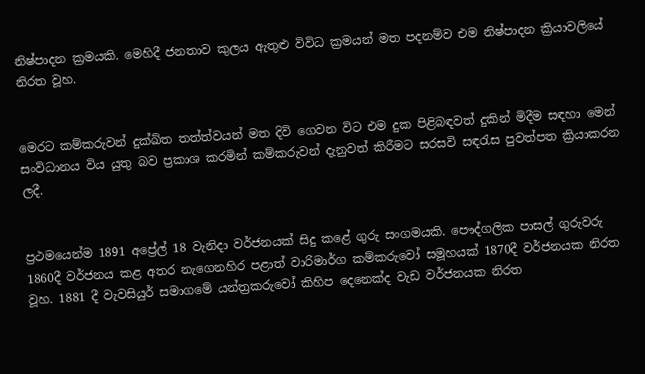නිෂ්පාදන ක්‍රමයකි. මෙහිදී ජනතාව කුලය ඇතුළු විවිධ ක්‍රමයන් මත පදනම්ව එම නිෂ්පාදන ක්‍රියාවලියේ නිරත වූහ.


මෙරට කම්කරුවන් දුක්ඛිත තත්ත්වයන් මත දිවි ගෙවන විට එම දුක පිළිබඳවත් දුකින් මිදීම සඳහා මෙන් සංවිධානය විය යුතු බව ප්‍රකාශ කරමින් කම්කරුවන් දැනුවත් කිරීමට සරසවි සඳරැස පුවත්පත ක්‍රියාකරන ලදී.


ප්‍රථමයෙන්ම 1891 අප්‍රේල් 18 වැනිදා වර්ජනයක් සිදු කළේ ගුරු සංගමයකි. පෞද්ගලික පාසල් ගුරුවරු 1860දී වර්ජනය කළ අතර නැගෙනහිර පළාත් වාරිමාර්ග කම්කරුවෝ සමූහයක් 1870දී වර්ජනයක නිරත වූහ. 1881 දී වැවසියුර් සමාගමේ යන්ත්‍රකරුවෝ කිහිප දෙනෙක්ද වැඩ වර්ජනයක නිරත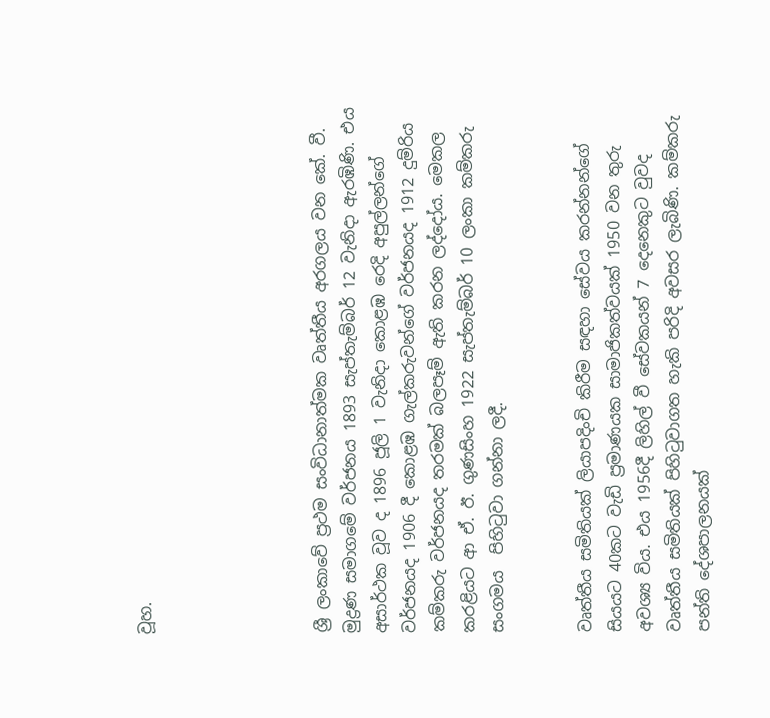වූහ.





ශ්‍රී ලංකාවේ ප්‍රථම සංවිධානාත්මක වෘත්තීය අරගලය වන කේ. වී. මුද්‍රණ සමාගමේ වර්ජනය 1893 සැප්තැම්බර් 12 වැනිදා ඇරඹිණි. එය අසාර්ථක වූව ද 1896 ජූලි 1 වැනිදා කොළඹ රෙදි අපුල්ලන්ගේ වර්ජනයද 1906 දී කොළඹ ගැල්කරුවන්ගේ වර්ජනයද 1912 දුම්රිය කම්කරු වර්ජනයද තරමක් බලපෑම් ඇති කරන ලද්දෝය. මෙකල කරළියට ආ ඒ. ඊ. ගුණසිංහ 1922 සැප්තැම්බර් 10 ලංකා කම්කරු සංගමය  පිහිටුවා ගන්නා ලදී.


වෘත්තීය සමිතියක් ලියාපදිංචි කිරීම සඳහා සේවය කරන්නන්ගේ සියයට 40කට වැඩි ප්‍රමාණයක සාමාජිකත්වයක් 1950 වන තුරු අවශ්‍ය විය. එය 1956දී ලිහිල් වී සේවකයන් 7 දෙනෙකුට වුවද වෘත්තීය සමිතියක් පිහිටුවාගත හැකි පරිදි අවසර ලැබිණි. කම්කරු පන්ති දේශපාලනයක්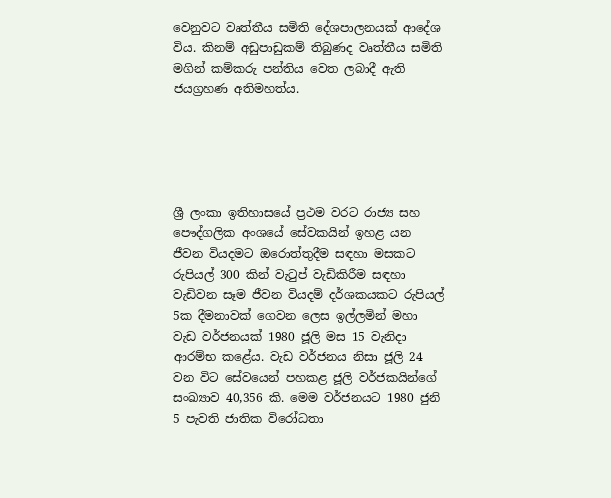වෙනුවට වෘත්තීය සමිති දේශපාලනයක් ආදේශ විය. කිනම් අඩුපාඩුකම් තිබුණද වෘත්තීය සමිති මගින් කම්කරු පන්තිය වෙත ලබාදී ඇති ජයග්‍රහණ අතිමහත්ය.





ශ්‍රී ලංකා ඉතිහාසයේ ප්‍රථම වරට රාජ්‍ය සහ පෞද්ගලික අංශයේ සේවකයින් ඉහළ යන ජීවන වියදමට ඔරොත්තුදීම සඳහා මසකට රුපියල් 300 කින් වැටුප් වැඩිකිරීම සඳහා වැඩිවන සෑම ජීවන වියදම් දර්ශකයකට රුපියල් 5ක දීමනාවක් ගෙවන ලෙස ඉල්ලමින් මහා වැඩ වර්ජනයක් 1980 ජූලි මස 15 වැනිදා ආරම්භ කළේය. වැඩ වර්ජනය නිසා ජූලි 24 වන විට සේවයෙන් පහකළ ජූලි වර්ජකයින්ගේ සංඛ්‍යාව 40,356 කි. මෙම වර්ජනයට 1980 ජුනි 5 පැවති ජාතික විරෝධතා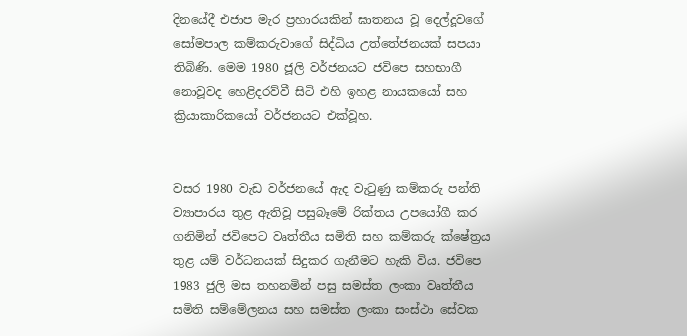දිනයේදී එජාප මැර ප්‍රහාරයකින් ඝාතනය වූ දෙල්දූවගේ සෝමපාල කම්කරුවාගේ සිද්ධිය උත්තේජනයක් සපයා තිබිණි. මෙම 1980 ජූලි වර්ජනයට ජවිපෙ සහභාගී නොවූවද හෙළිදරව්වී සිටි එහි ඉහළ නායකයෝ සහ ක්‍රියාකාරිකයෝ වර්ජනයට එක්වූහ.


වසර 1980 වැඩ වර්ජනයේ ඇද වැටුණු කම්කරු පන්ති ව්‍යාපාරය තුළ ඇතිවූ පසුබෑමේ රික්තය උපයෝගී කර ගනිමින් ජවිපෙට වෘත්තීය සමිති සහ කම්කරු ක්ෂේත්‍රය තුළ යම් වර්ධනයක් සිදුකර ගැනීමට හැකි විය. ජවිපෙ 1983 ජුලි මස තහනමින් පසු සමස්ත ලංකා වෘත්තීය සමිති සම්මේලනය සහ සමස්ත ලංකා සංස්ථා සේවක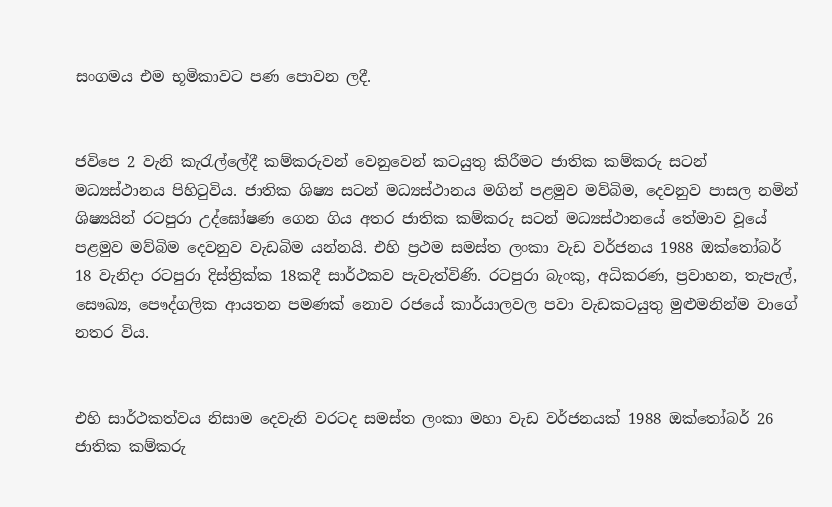සංගමය එම භූමිකාවට පණ පොවන ලදී.


ජවිපෙ 2 වැනි කැරැල්ලේදී කම්කරුවන් වෙනුවෙන් කටයුතු කිරීමට ජාතික කම්කරු සටන් මධ්‍යස්ථානය පිහිටුවිය. ජාතික ශිෂ්‍ය සටන් මධ්‍යස්ථානය මගින් පළමුව මව්බිම, දෙවනුව පාසල නමින් ශිෂ්‍යයින් රටපුරා උද්ඝෝෂණ ගෙන ගිය අතර ජාතික කම්කරු සටන් මධ්‍යස්ථානයේ තේමාව වූයේ පළමුව මව්බිම දෙවනුව වැඩබිම යන්නයි. එහි ප්‍රථම සමස්ත ලංකා වැඩ වර්ජනය 1988 ඔක්තෝබර් 18 වැනිදා රටපුරා දිස්ත්‍රික්ක 18කදී සාර්ථකව පැවැත්විණි. රටපුරා බැංකු, අධිකරණ, ප්‍රවාහන, තැපැල්, සෞඛ්‍ය, පෞද්ගලික ආයතන පමණක් නොව රජයේ කාර්යාලවල පවා වැඩකටයුතු මුළුමනින්ම වාගේ නතර විය.


එහි සාර්ථකත්වය නිසාම දෙවැනි වරටද සමස්ත ලංකා මහා වැඩ වර්ජනයක් 1988 ඔක්තෝබර් 26 ජාතික කම්කරු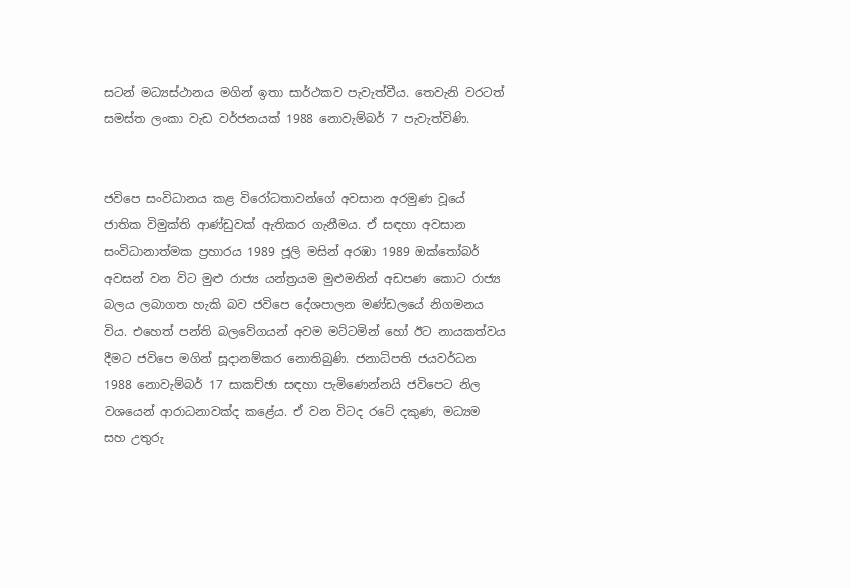සටන් මධ්‍යස්ථානය මගින් ඉතා සාර්ථකව පැවැත්වීය. තෙවැනි වරටත් සමස්ත ලංකා වැඩ වර්ජනයක් 1988 නොවැම්බර් 7 පැවැත්විණි.


ජවිපෙ සංවිධානය කළ විරෝධතාවන්ගේ අවසාන අරමුණ වූයේ ජාතික විමුක්ති ආණ්ඩුවක් ඇතිකර ගැනීමය. ඒ සඳහා අවසාන සංවිධානාත්මක ප්‍රහාරය 1989 ජූලි මසින් අරඹා 1989 ඔක්තෝබර් අවසන් වන විට මුළු රාජ්‍ය යන්ත්‍රයම මුළුමනින් අඩපණ කොට රාජ්‍ය බලය ලබාගත හැකි බව ජවිපෙ දේශපාලන මණ්ඩලයේ නිගමනය විය. එහෙත් පන්ති බලවේගයන් අවම මට්ටමින් හෝ ඊට නායකත්වය දීමට ජවිපෙ මගින් සූදානම්කර නොතිබුණි. ජනාධිපති ජයවර්ධන 1988 නොවැම්බර් 17 සාකච්ඡා සඳහා පැමිණෙන්නයි ජවිපෙට නිල වශයෙන් ආරාධනාවක්ද කළේය. ඒ වන විටද රටේ දකුණ, මධ්‍යම සහ උතුරු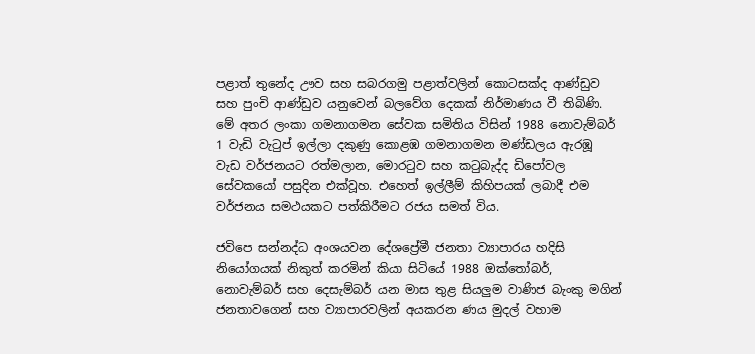පළාත් තුනේද ඌව සහ සබරගමු පළාත්වලින් කොටසක්ද ආණ්ඩුව සහ පුංචි ආණ්ඩුව යනුවෙන් බලවේග දෙකක් නිර්මාණය වී තිබිණි. මේ අතර ලංකා ගමනාගමන සේවක සමිතිය විසින් 1988 නොවැම්බර් 1 වැඩි වැටුප් ඉල්ලා දකුණු කොළඹ ගමනාගමන මණ්ඩලය ඇරඹූ වැඩ වර්ජනයට රත්මලාන, මොරටුව සහ කටුබැද්ද ඩිපෝවල සේවකයෝ පසුදින එක්වූහ. එහෙත් ඉල්ලීම් කිහිපයක් ලබාදී එම වර්ජනය සමථයකට පත්කිරීමට රජය සමත් විය.

ජවිපෙ සන්නද්ධ අංශයවන දේශප්‍රේමී ජනතා ව්‍යාපාරය හදිසි නියෝගයක් නිකුත් කරමින් කියා සිටියේ 1988 ඔක්තෝබර්, නොවැම්බර් සහ දෙසැම්බර් යන මාස තුළ සියලුම වාණිජ බැංකු මගින් ජනතාවගෙන් සහ ව්‍යාපාරවලින් අයකරන ණය මුදල් වහාම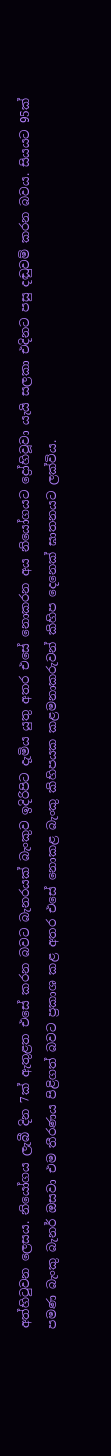අත්හිටුවන ලෙසය. නියෝගය ලැබී දින 7ක් ඇතුළත එසේ කරන බවට බැනරයක් බැංකුව ඉදිරිපිට දැමිය යුතු අතර එසේ නොකරන අය නියෝගයට ද්‍රෝහිවූවා යැයි සලකා එදිනට පසු දඬුවම් කරන බවය. සියයට 95ක් පමණ බැංකු බැනර් ඔසවා එම තීරණය පිළිගත් බවට ප්‍රකාශ කළ අතර එසේ නොකළ බැංකු කිහිපයක කළමනාකරුවන් කිහිප දෙනෙක් ඝාතනයට ලක්විය.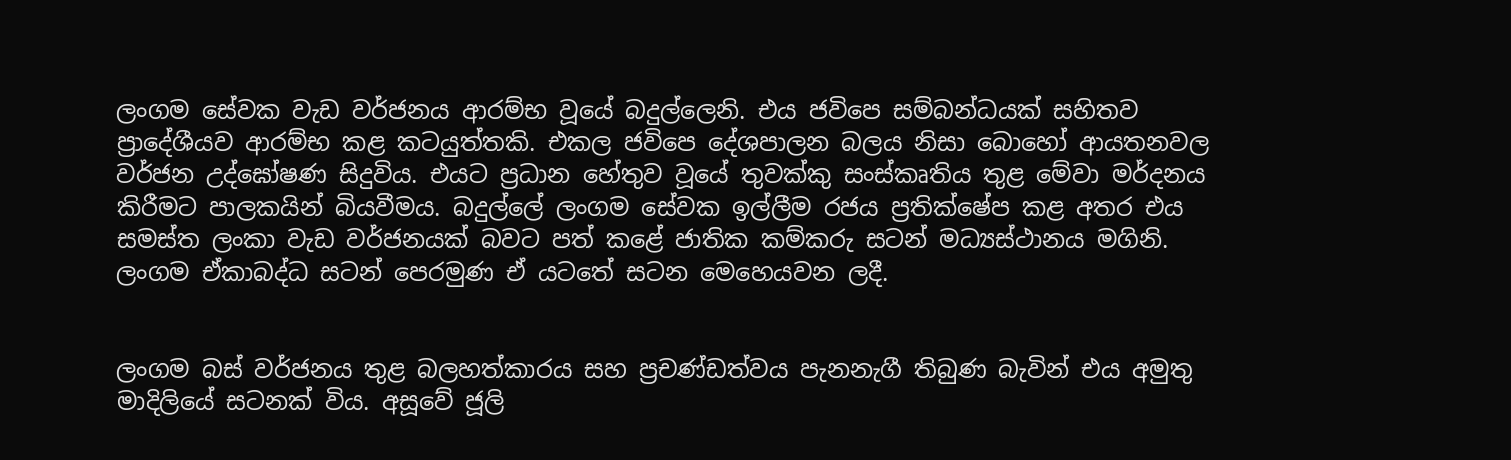ලංගම සේවක වැඩ වර්ජනය ආරම්භ වූයේ බදුල්ලෙනි. එය ජවිපෙ සම්බන්ධයක් සහිතව ප්‍රාදේශීයව ආරම්භ කළ කටයුත්තකි. එකල ජවිපෙ දේශපාලන බලය නිසා බොහෝ ආයතනවල වර්ජන උද්ඝෝෂණ සිදුවිය. එයට ප්‍රධාන හේතුව වූයේ තුවක්කු සංස්කෘතිය තුළ මේවා මර්දනය කිරීමට පාලකයින් බියවීමය. බදුල්ලේ ලංගම සේවක ඉල්ලීම රජය ප්‍රතික්ෂේප කළ අතර එය සමස්ත ලංකා වැඩ වර්ජනයක් බවට පත් කළේ ජාතික කම්කරු සටන් මධ්‍යස්ථානය මගිනි. ලංගම ඒකාබද්ධ සටන් පෙරමුණ ඒ යටතේ සටන මෙහෙයවන ලදී.


ලංගම බස් වර්ජනය තුළ බලහත්කාරය සහ ප්‍රචණ්ඩත්වය පැනනැගී තිබුණ බැවින් එය අමුතු මාදිලියේ සටනක් විය. අසූවේ ජූලි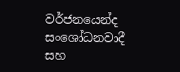වර්ජනයෙන්ද සංශෝධනවාදී සහ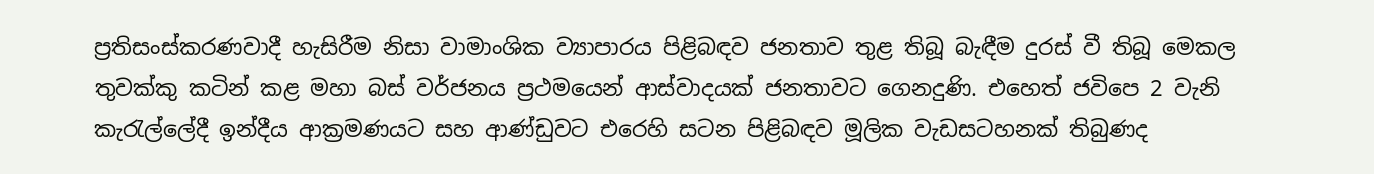ප්‍රතිසංස්කරණවාදී හැසිරීම නිසා වාමාංශික ව්‍යාපාරය පිළිබඳව ජනතාව තුළ තිබූ බැඳීම දුරස් වී තිබූ මෙකල තුවක්කු කටින් කළ මහා බස් වර්ජනය ප්‍රථමයෙන් ආස්වාදයක් ජනතාවට ගෙනදුණි. එහෙත් ජවිපෙ 2 වැනි කැරැල්ලේදී ඉන්දීය ආක්‍රමණයට සහ ආණ්ඩුවට එරෙහි සටන පිළිබඳව මූලික වැඩසටහනක් තිබුණද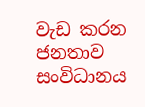වැඩ කරන ජනතාව සංවිධානය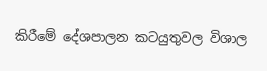කිරීමේ දේශපාලන කටයුතුවල විශාල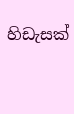හිඩැසක්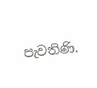පැවතිණි.